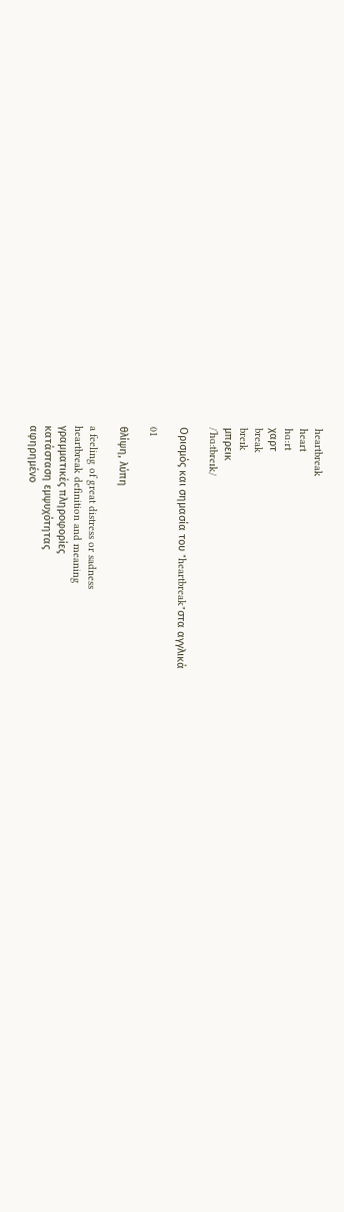heartbreak
heart
hɑ:rt
χαρτ
break
breɪk
μπρεικ
/ˈhɑːtbreɪk/

Ορισμός και σημασία του "heartbreak"στα αγγλικά

01

θλίψη, λύπη

a feeling of great distress or sadness
heartbreak definition and meaning
γραμματικές πληροφορίες
κατάσταση εμψυχότητας
αφηρημένο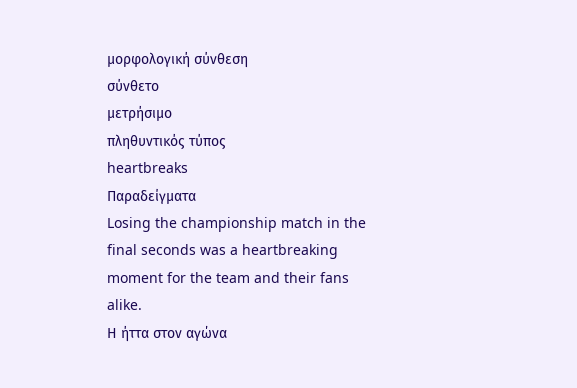μορφολογική σύνθεση
σύνθετο
μετρήσιμο
πληθυντικός τύπος
heartbreaks
Παραδείγματα
Losing the championship match in the final seconds was a heartbreaking moment for the team and their fans alike.
Η ήττα στον αγώνα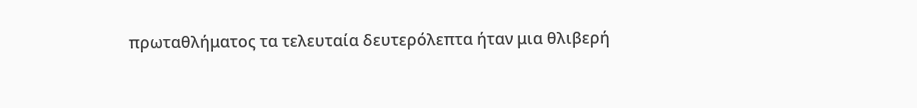πρωταθλήματος τα τελευταία δευτερόλεπτα ήταν μια θλιβερή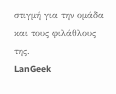στιγμή για την ομάδα και τους φιλάθλους της.
LanGeek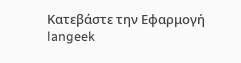Κατεβάστε την Εφαρμογή
langeek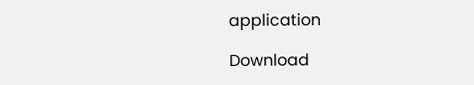application

Download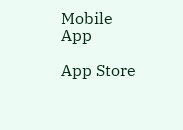Mobile App

App Store